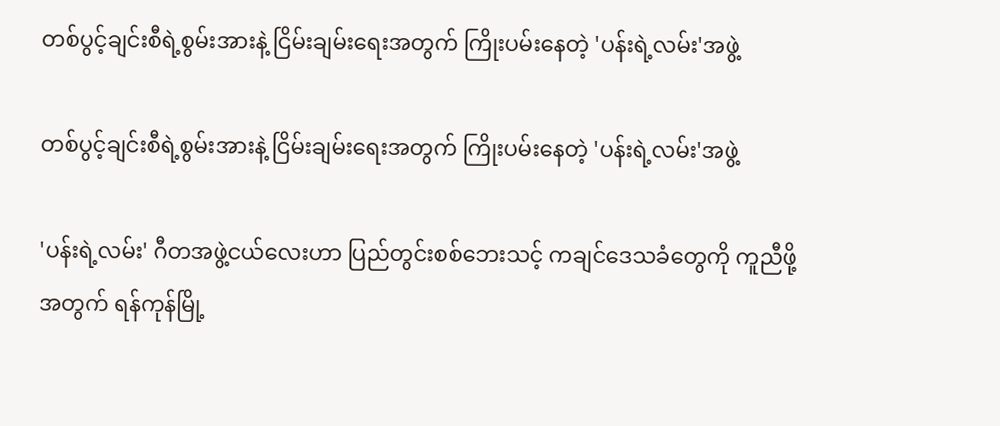တစ်ပွင့်ချင်းစီရဲ့စွမ်းအားနဲ့ ငြိမ်းချမ်းရေးအတွက် ကြိုးပမ်းနေတဲ့ 'ပန်းရဲ့လမ်း'အဖွဲ့

တစ်ပွင့်ချင်းစီရဲ့စွမ်းအားနဲ့ ငြိမ်းချမ်းရေးအတွက် ကြိုးပမ်းနေတဲ့ 'ပန်းရဲ့လမ်း'အဖွဲ့

'ပန်းရဲ့လမ်း' ဂီတအဖွဲ့ငယ်လေးဟာ ပြည်တွင်းစစ်ဘေးသင့် ကချင်ဒေသခံတွေကို ကူညီဖို့အတွက် ရန်ကုန်မြို့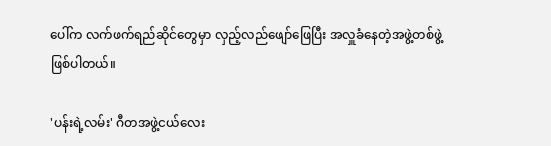ပေါ်က လက်ဖက်ရည်ဆိုင်တွေမှာ လှည့်လည်ဖျော်ဖြေပြီး အလှူခံနေတဲ့အဖွဲ့တစ်ဖွဲ့ ဖြစ်ပါတယ်။

'ပန်းရဲ့လမ်း' ဂီတအဖွဲ့ငယ်လေး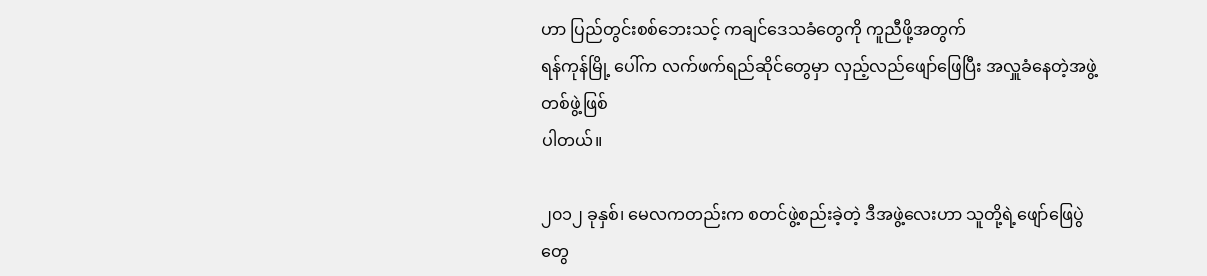ဟာ ပြည်တွင်းစစ်ဘေးသင့် ကချင်ဒေသခံတွေကို ကူညီဖို့အတွက်
ရန်ကုန်မြို့ ပေါ်က လက်ဖက်ရည်ဆိုင်တွေမှာ လှည့်လည်ဖျော်ဖြေပြီး အလှူခံနေတဲ့အဖွဲ့တစ်ဖွဲ့ဖြစ်
ပါတယ်။

၂၀၁၂ ခုနှစ်၊ မေလကတည်းက စတင်ဖွဲ့စည်းခဲ့တဲ့ ဒီအဖွဲ့လေးဟာ သူတို့ရဲ့ဖျော်ဖြေပွဲတွေ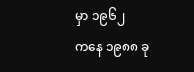မှာ ၁၉၆၂
ကနေ ၁၉၈၈ ခု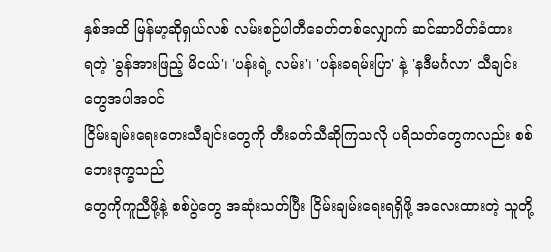နှစ်အထိ မြန်မာ့ဆိုရှယ်လစ် လမ်းစဉ်ပါတီခေတ်တစ်လျှောက် ဆင်ဆာပိတ်ခံထား
ရတဲ့ 'ခွန်အားဖြည့် မိငယ်'၊ 'ပန်းရဲ့ လမ်း'၊ 'ပန်းခရမ်းပြာ' နဲ့ 'နဒီမင်္ဂလာ' သီချင်းတွေအပါအဝင်
ငြိမ်းချမ်းရေးတေးသီချင်းတွေကို တီးခတ်သီဆိုကြသလို ပရိသတ်တွေကလည်း စစ်ဘေးဒုက္ခသည်
တွေကိုကူညီဖို့နဲ့ စစ်ပွဲတွေ အဆုံးသတ်ပြီး ငြိမ်းချမ်းရေးရရှိဖို့ အလေးထားတဲ့ သူတို့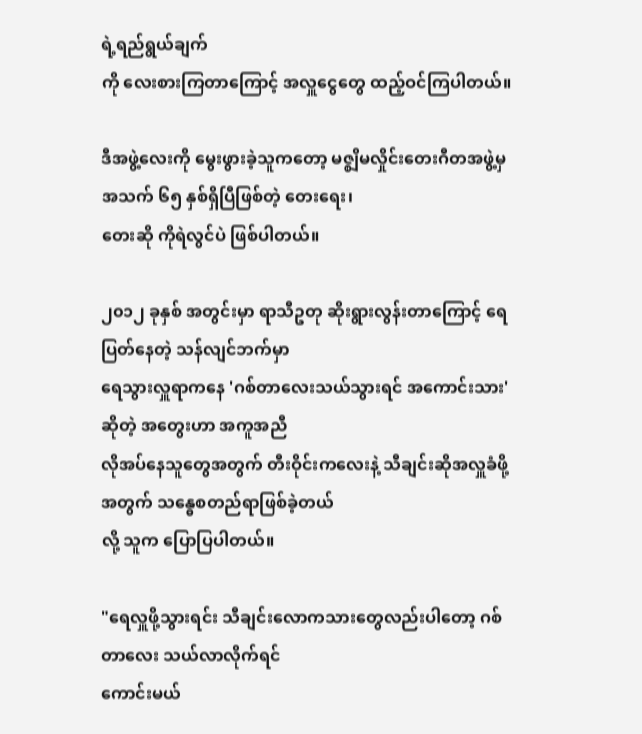ရဲ့ရည်ရွယ်ချက်
ကို လေးစားကြတာကြောင့် အလှူငွေတွေ ထည့်ဝင်ကြပါတယ်။

ဒီအဖွဲ့လေးကို မွေးဖွားခဲ့သူကတော့ မဇ္စျိမလှိုင်းတေးဂီတအဖွဲ့မှ အသက် ၆၅ နှစ်ရှိပြီဖြစ်တဲ့ တေးရေး၊
တေးဆို ကိုရဲလွင်ပဲ ဖြစ်ပါတယ်။

၂၀၁၂ ခုနှစ် အတွင်းမှာ ရာသီဥတု ဆိုးရွားလွန်းတာကြောင့် ရေပြတ်နေတဲ့ သန်လျင်ဘက်မှာ
ရေသွားလှူရာကနေ 'ဂစ်တာလေးသယ်သွားရင် အကောင်းသား'ဆိုတဲ့ အတွေးဟာ အကူအညီ
လိုအပ်နေသူတွေအတွက် တီးဝိုင်းကလေးနဲ့ သီချင်းဆိုအလှူခံဖို့အတွက် သန္ဓေစတည်ရာဖြစ်ခဲ့တယ်
လို့ သူက ပြောပြပါတယ်။

"ရေလှူဖို့သွားရင်း သီချင်းလောကသားတွေလည်းပါတော့ ဂစ်တာလေး သယ်လာလိုက်ရင်
ကောင်းမယ်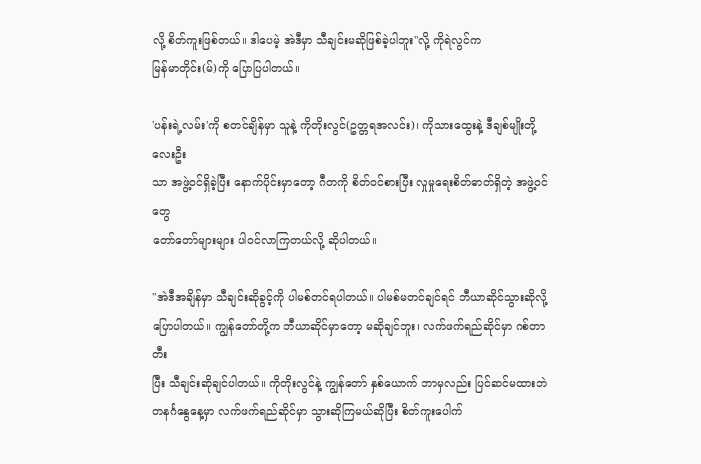လို့ စိတ်ကူးဖြစ်တယ်။ ဒါပေမဲ့ အဲဒီမှာ သီချင်းမဆိုဖြစ်ခဲ့ပါဘူး"လို့ ကိုရဲလွင်က
မြန်မာတိုင်း(မ်)ကို ပြောပြပါတယ်။

'ပန်းရဲ့လမ်း'ကို စတင်ချိန်မှာ သူနဲ့ ကိုတိုးလွင်(ဥတ္တရအလင်း)၊ ကိုသားထွေးနဲ့ ဒီချစ်မျိုးတို့ လေးဦး
သာ အဖွဲ့ဝင်ရှိခဲ့ပြီး နောက်ပိုင်းမှာတော့ ဂီတကို စိတ်ဝင်စားပြီး လှုမှုရေးစိတ်ဓာတ်ရှိတဲ့ အဖွဲ့ဝင်တွေ
တော်တော်များများ ပါ၀င်လာကြတယ်လို့ ဆိုပါတယ်။

"အဲဒီအချိန်မှာ သီချင်းဆိုခွင့်ကို ပါမစ်တင်ရပါတယ်။ ပါမစ်မတင်ချင်ရင် ဘီယာဆိုင်သွားဆိုလို့
ပြောပါတယ်။ ကျွန်တော်တို့က ဘီယာဆိုင်မှာတော့ မဆိုချင်ဘူး၊ လက်ဖက်ရည်ဆိုင်မှာ ဂစ်တာတီး
ပြီး သီချင်းဆိုချင်ပါတယ်။ ကိုတိုးလွင်နဲ့ ကျွန်တော် နှစ်ယောက် ဘာမှလည်း ပြင်ဆင်မထားဘဲ
တနင်္ဂနွေနေ့မှာ လက်ဖက်ရည်ဆိုင်မှာ သွားဆိုကြမယ်ဆိုပြီး စိတ်ကူးပေါက်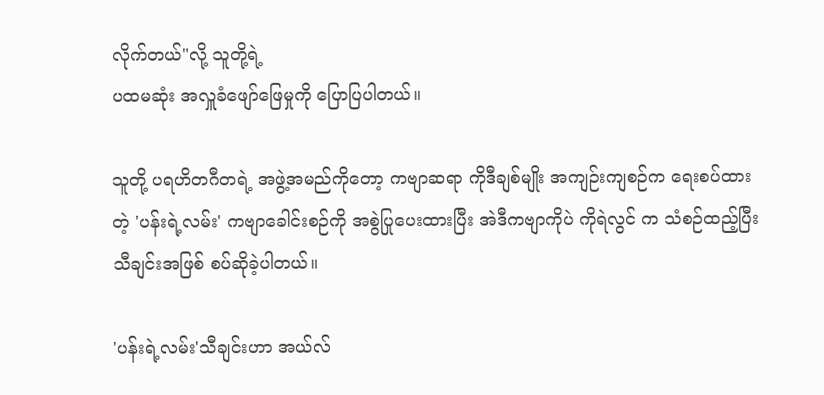လိုက်တယ်"လို့ သူတို့ရဲ့
ပထမဆုံး အလှူခံဖျော်ဖြေမှုကို ပြောပြပါတယ်။

သူတို့ ပရဟိတဂီတရဲ့ အဖွဲ့အမည်ကိုတော့ ကဗျာဆရာ ကိုဒီချစ်မျိုး အကျဉ်းကျစဉ်က ရေးစပ်ထား
တဲ့ 'ပန်းရဲ့လမ်း' ကဗျာခေါင်းစဉ်ကို အစွဲပြုပေးထားပြီး အဲဒီကဗျာကိုပဲ ကိုရဲလွင် က သံစဉ်ထည့်ပြီး
သီချင်းအဖြစ် စပ်ဆိုခဲ့ပါတယ်။

'ပန်းရဲ့လမ်း'သီချင်းဟာ အယ်လ်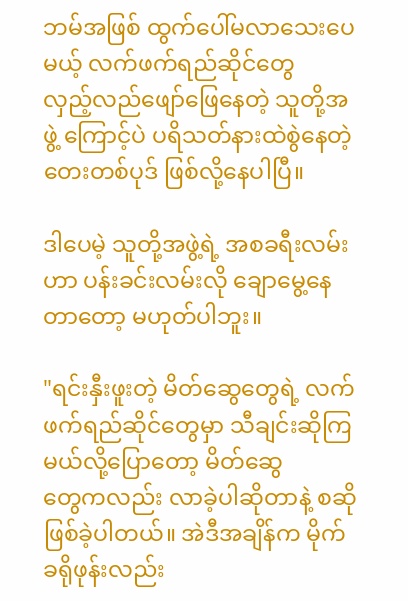ဘမ်အဖြစ် ထွက်ပေါ်မလာသေးပေမယ့် လက်ဖက်ရည်ဆိုင်တွေ
လှည့်လည်ဖျော်ဖြေနေတဲ့ သူတို့အဖွဲ့ ကြောင့်ပဲ ပရိသတ်နားထဲစွဲနေတဲ့ တေးတစ်ပုဒ် ဖြစ်လို့နေပါပြီ။

ဒါပေမဲ့ သူတို့အဖွဲ့ရဲ့ အစခရီးလမ်းဟာ ပန်းခင်းလမ်းလို ချောမွေ့နေတာတော့ မဟုတ်ပါဘူး။

"ရင်းနှီးဖူးတဲ့ မိတ်ဆွေတွေရဲ့ လက်ဖက်ရည်ဆိုင်တွေမှာ သီချင်းဆိုကြမယ်လို့ပြောတော့ မိတ်ဆွေ
တွေကလည်း လာခဲ့ပါဆိုတာနဲ့ စဆိုဖြစ်ခဲ့ပါတယ်။ အဲဒီအချိန်က မိုက်ခရိုဖုန်းလည်း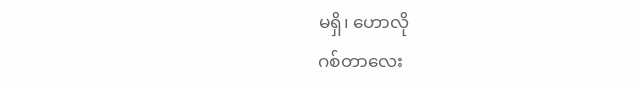မရှိ၊ ဟောလို
ဂစ်တာလေး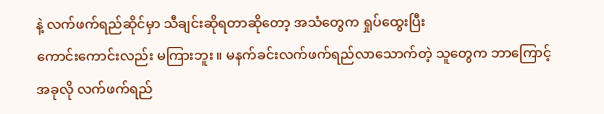နဲ့ လက်ဖက်ရည်ဆိုင်မှာ သီချင်းဆိုရတာဆိုတော့ အသံတွေက ရှုပ်ထွေးပြီး
ကောင်းကောင်းလည်း မကြားဘူး။ မနက်ခင်းလက်ဖက်ရည်လာသောက်တဲ့ သူတွေက ဘာကြောင့်
အခုလို လက်ဖက်ရည်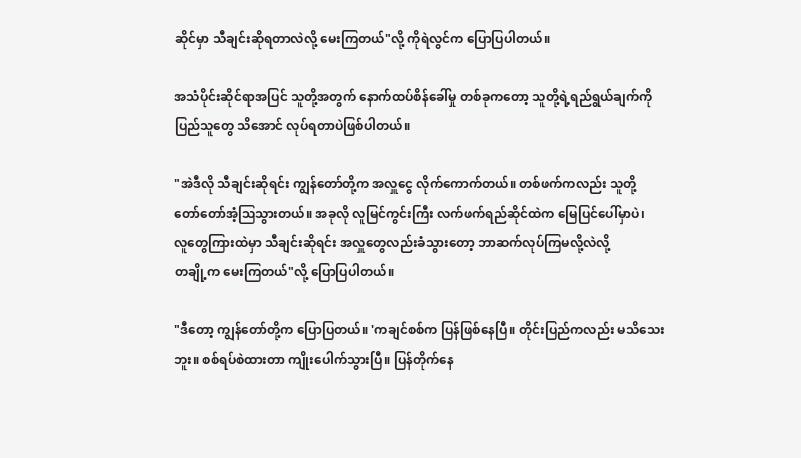ဆိုင်မှာ သီချင်းဆိုရတာလဲလို့ မေးကြတယ်"လို့ ကိုရဲလွင်က ပြောပြပါတယ်။

အသံပိုင်းဆိုင်ရာအပြင် သူတို့အတွက် နောက်ထပ်စိန်ခေါ်မှု တစ်ခုကတော့ သူတို့ရဲ့ရည်ရွယ်ချက်ကို
ပြည်သူတွေ သိအောင် လုပ်ရတာပဲဖြစ်ပါတယ်။

"အဲဒီလို သီချင်းဆိုရင်း ကျွန်တော်တို့က အလှူငွေ လိုက်ကောက်တယ်။ တစ်ဖက်ကလည်း သူတို့
တော်တော်အံ့ဩသွားတယ်။ အခုလို လူမြင်ကွင်းကြီး လက်ဖက်ရည်ဆိုင်ထဲက မြေပြင်ပေါ်မှာပဲ၊
လူတွေကြားထဲမှာ သီချင်းဆိုရင်း အလှူတွေလည်းခံသွားတော့ ဘာဆက်လုပ်ကြမလို့လဲလို့
တချို့က မေးကြတယ်"လို့ ပြောပြပါတယ်။

"ဒီတော့ ကျွန်တော်တို့က ပြောပြတယ်။ 'ကချင်စစ်က ပြန်ဖြစ်နေပြီ။ တိုင်းပြည်ကလည်း မသိသေး
ဘူး။ စစ်ရပ်စဲထားတာ ကျိုးပေါက်သွားပြီ။ ပြန်တိုက်နေ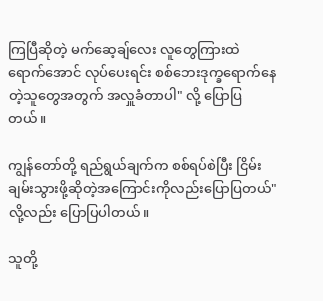ကြပြီဆိုတဲ့ မက်ဆေ့ချ်လေး လူတွေကြားထဲ
ရောက်အောင် လုပ်ပေးရင်း စစ်ဘေးဒုက္ခရောက်နေတဲ့သူတွေအတွက် အလှူခံတာပါ" လို့ ပြောပြ
တယ်။

ကျွန်တော်တို့ ရည်ရွယ်ချက်က စစ်ရပ်စဲပြီး ငြိမ်းချမ်းသွားဖို့ဆိုတဲ့အကြောင်းကိုလည်းပြောပြတယ်"
လို့လည်း ပြောပြပါတယ်။

သူတို့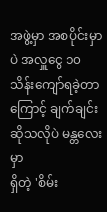အဖွဲ့မှာ အစပိုင်းမှာပဲ အလှူငွေ ၁၀ သိန်းကျော်ရခဲ့တာကြောင့် ချက်ချင်းဆိုသလိုပဲ မန္တလေးမှာ
ရှိတဲ့ 'စိမ်း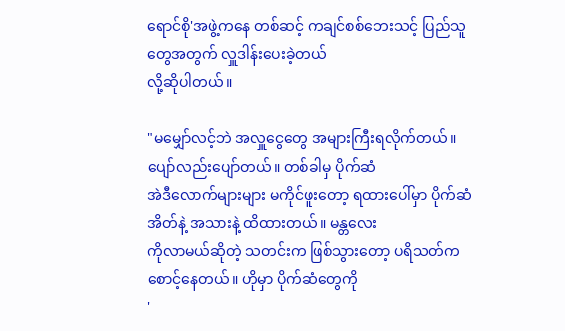ရောင်စို'အဖွဲ့ကနေ တစ်ဆင့် ကချင်စစ်ဘေးသင့် ပြည်သူတွေအတွက် လှူဒါန်းပေးခဲ့တယ်
လို့ဆိုပါတယ်။

"မမျှော်လင့်ဘဲ အလှူငွေတွေ အများကြီးရလိုက်တယ်။ ပျော်လည်းပျော်တယ်။ တစ်ခါမှ ပိုက်ဆံ
အဲဒီလောက်များများ မကိုင်ဖူးတော့ ရထားပေါ်မှာ ပိုက်ဆံအိတ်နဲ့ အသားနဲ့ ထိထားတယ်။ မန္တလေး
ကိုလာမယ်ဆိုတဲ့ သတင်းက ဖြစ်သွားတော့ ပရိသတ်က စောင့်နေတယ်။ ဟိုမှာ ပိုက်ဆံတွေကို
'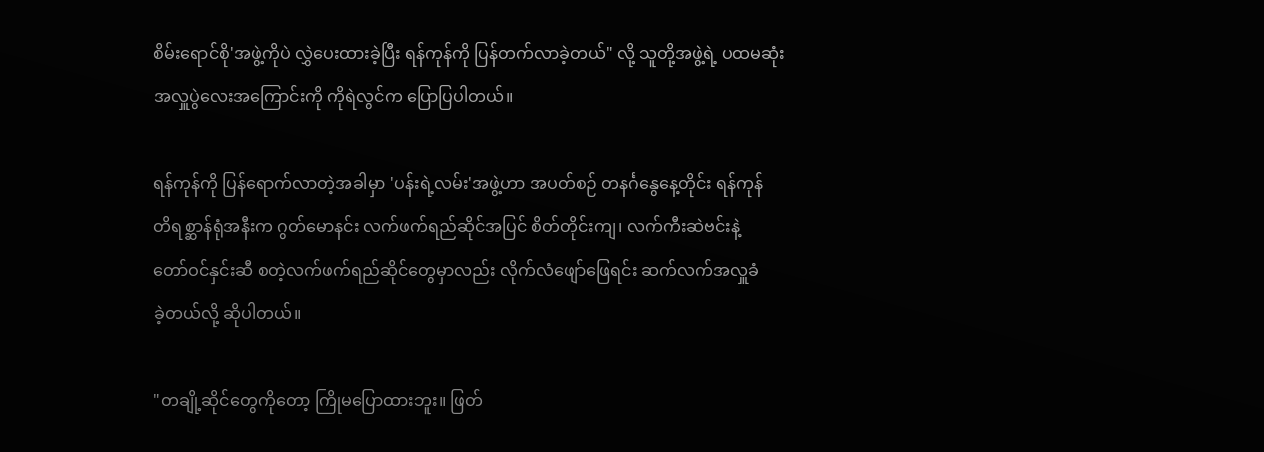စိမ်းရောင်စို'အဖွဲ့ကိုပဲ လွှဲပေးထားခဲ့ပြီး ရန်ကုန်ကို ပြန်တက်လာခဲ့တယ်" လို့ သူတို့အဖွဲ့ရဲ့ ပထမဆုံး
အလှူပွဲလေးအကြောင်းကို ကိုရဲလွင်က ပြောပြပါတယ်။

ရန်ကုန်ကို ပြန်ရောက်လာတဲ့အခါမှာ 'ပန်းရဲ့လမ်း'အဖွဲ့ဟာ အပတ်စဉ် တနင်္ဂနွေနေ့တိုင်း ရန်ကုန်
တိရစ္ဆာန်ရုံအနီးက ဂွတ်မောနင်း လက်ဖက်ရည်ဆိုင်အပြင် စိတ်တိုင်းကျ၊ လက်ကီးဆဲဗင်းနဲ့
တော်ဝင်နှင်းဆီ စတဲ့လက်ဖက်ရည်ဆိုင်တွေမှာလည်း လိုက်လံဖျော်ဖြေရင်း ဆက်လက်အလှူခံ
ခဲ့တယ်လို့ ဆိုပါတယ်။

"တချို့ဆိုင်တွေကိုတော့ ကြိုမပြောထားဘူး။ ဖြတ်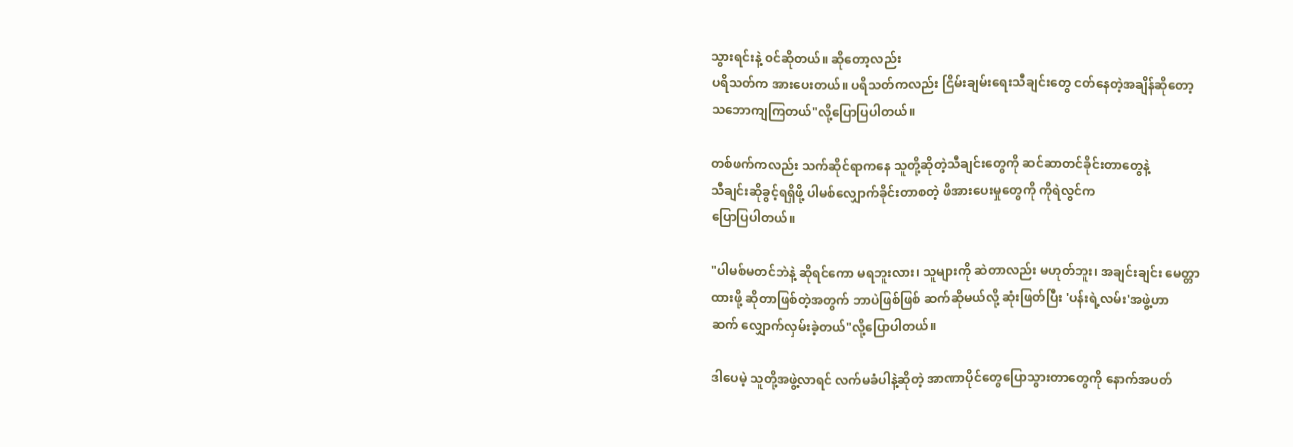သွားရင်းနဲ့ ၀င်ဆိုတယ်။ ဆိုတော့လည်း
ပရိသတ်က အားပေးတယ်။ ပရိသတ်ကလည်း ငြိမ်းချမ်းရေးသီချင်းတွေ ငတ်နေတဲ့အချိန်ဆိုတော့
သဘောကျကြတယ်"လို့ပြောပြပါတယ်။

တစ်ဖက်ကလည်း သက်ဆိုင်ရာကနေ သူတို့ဆိုတဲ့သီချင်းတွေကို ဆင်ဆာတင်ခိုင်းတာတွေနဲ့
သီချင်းဆိုခွင့်ရရှိဖို့ ပါမစ်လျှောက်ခိုင်းတာစတဲ့ ဖိအားပေးမှုတွေကို ကိုရဲလွင်က
ပြောပြပါတယ်။

"ပါမစ်မတင်ဘဲနဲ့ ဆိုရင်ကော မရဘူးလား၊ သူများကို ဆဲတာလည်း မဟုတ်ဘူး၊ အချင်းချင်း မေတ္တာ
ထားဖို့ ဆိုတာဖြစ်တဲ့အတွက် ဘာပဲဖြစ်ဖြစ် ဆက်ဆိုမယ်လို့ ဆုံးဖြတ်ပြီး 'ပန်းရဲ့လမ်း'အဖွဲ့ဟာ
ဆက် လျှောက်လှမ်းခဲ့တယ်"လို့ပြောပါတယ်။

ဒါပေမဲ့ သူတို့အဖွဲ့လာရင် လက်မခံပါနဲ့ဆိုတဲ့ အာဏာပိုင်တွေပြောသွားတာတွေကို နောက်အပတ်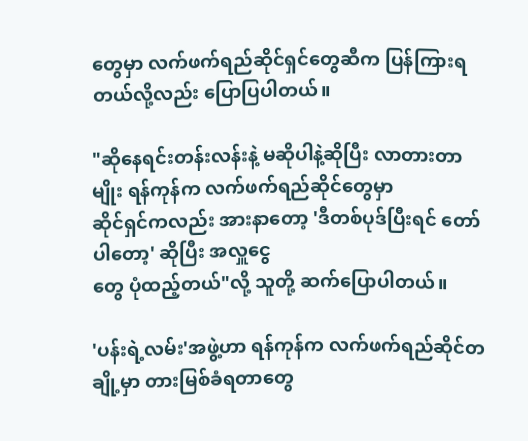တွေမှာ လက်ဖက်ရည်ဆိုင်ရှင်တွေဆီက ပြန်ကြားရတယ်လို့လည်း ပြောပြပါတယ်။

"ဆိုနေရင်းတန်းလန်းနဲ့ မဆိုပါနဲ့ဆိုပြီး လာတားတာမျိုး ရန်ကုန်က လက်ဖက်ရည်ဆိုင်တွေမှာ
ဆိုင်ရှင်ကလည်း အားနာတော့ 'ဒီတစ်ပုဒ်ပြီးရင် တော်ပါတော့' ဆိုပြီး အလှူငွေ
တွေ ပုံထည့်တယ်"လို့ သူတို့ ဆက်ပြောပါတယ်။

'ပန်းရဲ့လမ်း'အဖွဲ့ဟာ ရန်ကုန်က လက်ဖက်ရည်ဆိုင်တချို့မှာ တားမြစ်ခံရတာတွေ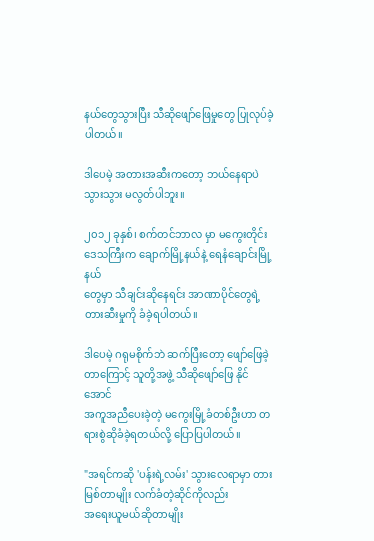နယ်တွေသွားပြီး သီဆိုဖျော်ဖြေမှုတွေ ပြုလုပ်ခဲ့ပါတယ်။

ဒါပေမဲ့ အတားအဆီးကတော့ ဘယ်နေရာပဲသွားသွား မလွတ်ပါဘူး။

၂၀၁၂ ခုနှစ်၊ စက်တင်ဘာလ မှာ မကွေးတိုင်းဒေသကြီးက ချောက်မြို့နယ်နဲ့ ရေနံချောင်းမြို့နယ်
တွေမှာ သီချင်းဆိုနေရင်း အာဏာပိုင်တွေရဲ့ တားဆီးမှုကို ခံခဲ့ရပါတယ်။

ဒါပေမဲ့ ဂရုမစိုက်ဘဲ ဆက်ပြီးတော့ ဖျော်ဖြေခဲ့တာကြောင့် သူတို့အဖွဲ့ သီဆိုဖျော်ဖြေ နိုင်အောင်
အကူအညီပေးခဲ့တဲ့ မကွေးမြို့ခံတစ်ဦးဟာ တရားစွဲဆိုခံခဲ့ရတယ်လို့ ပြောပြပါတယ်။

"အရင်ကဆို 'ပန်းရဲ့လမ်း' သွားလေရာမှာ တားမြစ်တာမျိုး လက်ခံတဲ့ဆိုင်ကိုလည်း
အရေးယူမယ်ဆိုတာမျိုး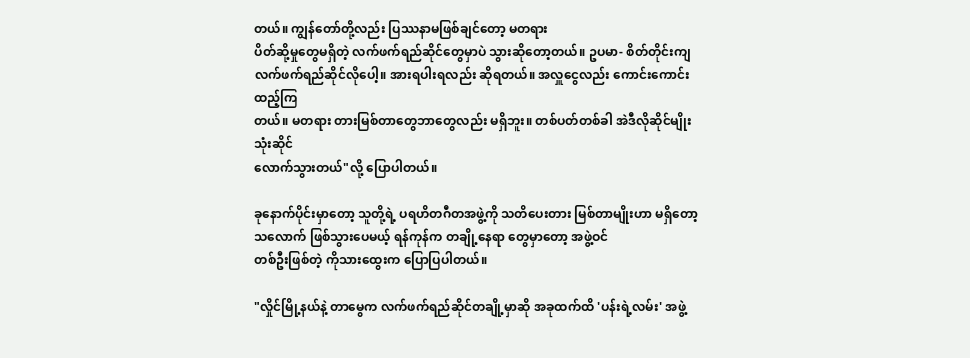တယ်။ ကျွန်တော်တို့လည်း ပြဿနာမဖြစ်ချင်တော့ မတရား
ပိတ်ဆို့မှုတွေမရှိတဲ့ လက်ဖက်ရည်ဆိုင်တွေမှာပဲ သွားဆိုတော့တယ်။ ဥပမာ- စိတ်တိုင်းကျ
လက်ဖက်ရည်ဆိုင်လိုပေါ့။ အားရပါးရလည်း ဆိုရတယ်။ အလှူငွေလည်း ကောင်းကောင်းထည့်ကြ
တယ်။ မတရား တားမြစ်တာတွေဘာတွေလည်း မရှိဘူး။ တစ်ပတ်တစ်ခါ အဲဒီလိုဆိုင်မျိုး သုံးဆိုင်
လောက်သွားတယ်"လို့ ပြောပါတယ်။

ခုနောက်ပိုင်းမှာတော့ သူတို့ရဲ့ ပရဟိတဂီတအဖွဲ့ကို သတိပေးတား မြစ်တာမျိုးဟာ မရှိတော့
သလောက် ဖြစ်သွားပေမယ့် ရန်ကုန်က တချို့နေရာ တွေမှာတော့ အဖွဲ့ဝင်
တစ်ဦးဖြစ်တဲ့ ကိုသားထွေးက ပြောပြပါတယ်။

"လှိုင်မြို့နယ်နဲ့ တာမွေက လက်ဖက်ရည်ဆိုင်တချို့မှာဆို အခုထက်ထိ 'ပန်းရဲ့လမ်း' အဖွဲ့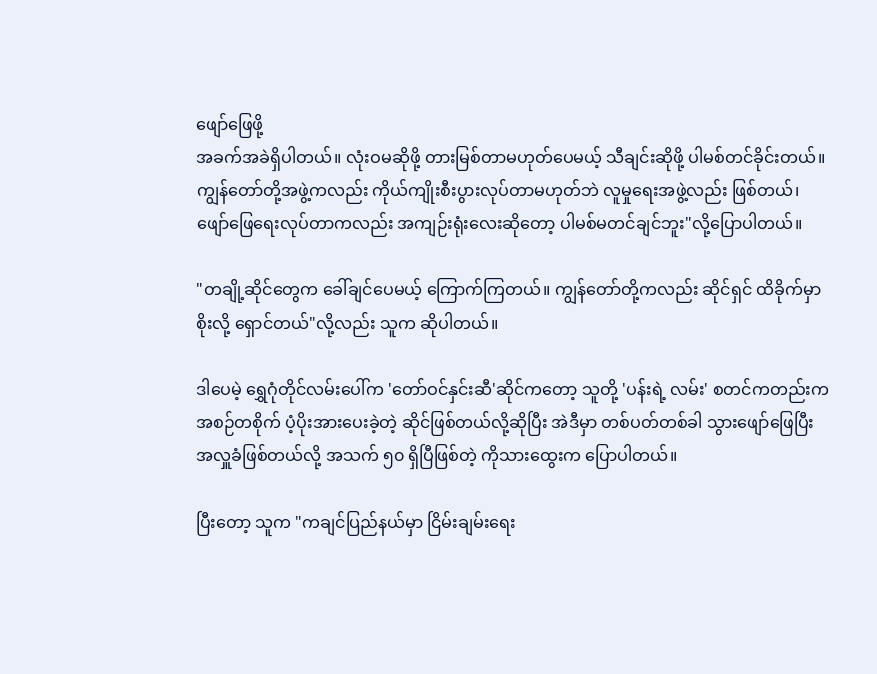ဖျော်ဖြေဖို့
အခက်အခဲရှိပါတယ်။ လုံးဝမဆိုဖို့ တားမြစ်တာမဟုတ်ပေမယ့် သီချင်းဆိုဖို့ ပါမစ်တင်ခိုင်းတယ်။
ကျွန်တော်တို့အဖွဲ့ကလည်း ကိုယ်ကျိုးစီးပွားလုပ်တာမဟုတ်ဘဲ လူမှုရေးအဖွဲ့လည်း ဖြစ်တယ်၊
ဖျော်ဖြေရေးလုပ်တာကလည်း အကျဉ်းရုံးလေးဆိုတော့ ပါမစ်မတင်ချင်ဘူး"လို့ပြောပါတယ်။

"တချို့ဆိုင်တွေက ခေါ်ချင်ပေမယ့် ကြောက်ကြတယ်။ ကျွန်တော်တို့ကလည်း ဆိုင်ရှင် ထိခိုက်မှာ
စိုးလို့ ရှောင်တယ်"လို့လည်း သူက ဆိုပါတယ်။

ဒါပေမဲ့ ရွှေဂုံတိုင်လမ်းပေါ်က 'တော်ဝင်နှင်းဆီ'ဆိုင်ကတော့ သူတို့ 'ပန်းရဲ့ လမ်း' စတင်ကတည်းက
အစဉ်တစိုက် ပံ့ပိုးအားပေးခဲ့တဲ့ ဆိုင်ဖြစ်တယ်လို့ဆိုပြီး အဲဒီမှာ တစ်ပတ်တစ်ခါ သွားဖျော်ဖြေပြီး
အလှူခံဖြစ်တယ်လို့ အသက် ၅၀ ရှိပြီဖြစ်တဲ့ ကိုသားထွေးက ပြောပါတယ်။

ပြီးတော့ သူက "ကချင်ပြည်နယ်မှာ ငြိမ်းချမ်းရေး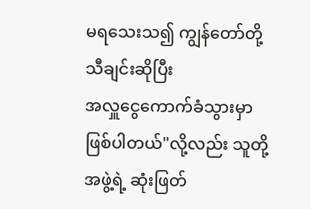မရသေးသ၍ ကျွန်တော်တို့ သီချင်းဆိုပြီး
အလှူငွေကောက်ခံသွားမှာဖြစ်ပါတယ်"လို့လည်း သူတို့ အဖွဲ့ရဲ့ ဆုံးဖြတ်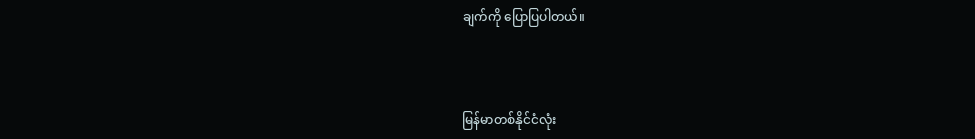ချက်ကို ပြောပြပါတယ်။



မြန်မာတစ်နိုင်ငံလုံး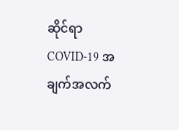ဆိုင်ရာ COVID-19 အချက်အလက်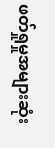ဖတ်ရှုမှုအများဆုံး